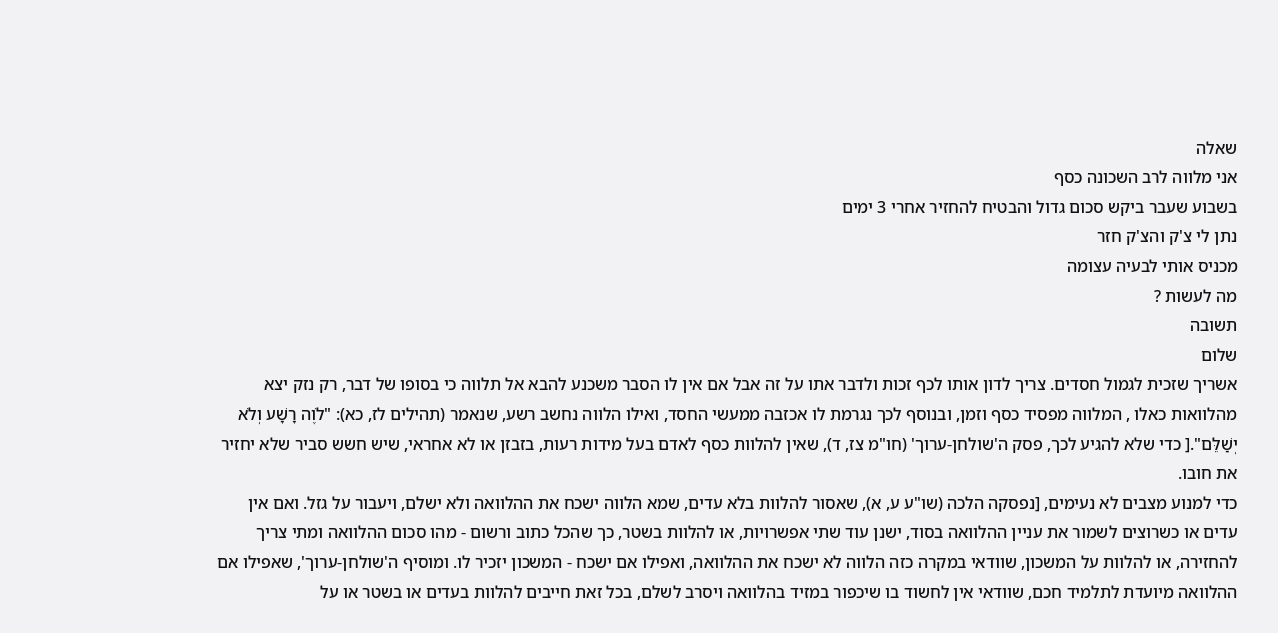שאלה
אני מלווה לרב השכונה כסף
בשבוע שעבר ביקש סכום גדול והבטיח להחזיר אחרי 3 ימים
נתן לי צ'ק והצ'ק חזר
מכניס אותי לבעיה עצומה
מה לעשות ?
תשובה
שלום
אשריך שזכית לגמול חסדים. צריך לדון אותו לכף זכות ולדבר אתו על זה אבל אם אין לו הסבר משכנע להבא אל תלווה כי בסופו של דבר, רק נזק יצא מהלוואות כאלו , המלווה מפסיד כסף וזמן, ובנוסף לכך נגרמת לו אכזבה ממעשי החסד, ואילו הלווה נחשב רשע, שנאמר (תהילים לז, כא): "לֹוֶה רָשָׁע וְלֹא יְשַׁלֵּם".[ כדי שלא להגיע לכך, פסק ה'שולחן-ערוך' (חו"מ צז, ד), שאין להלוות כסף לאדם בעל מידות רעות, בזבזן או לא אחראי, שיש חשש סביר שלא יחזיר את חובו.
כדי למנוע מצבים לא נעימים, [נפסקה הלכה (שו"ע ע, א), שאסור להלוות בלא עדים, שמא הלווה ישכח את ההלוואה ולא ישלם, ויעבור על גזל. ואם אין עדים או כשרוצים לשמור את עניין ההלוואה בסוד, ישנן עוד שתי אפשרויות, או להלוות בשטר, כך שהכל כתוב ורשום - מהו סכום ההלוואה ומתי צריך להחזירה, או להלוות על המשכון, שוודאי במקרה כזה הלווה לא ישכח את ההלוואה, ואפילו אם ישכח - המשכון יזכיר לו. ומוסיף ה'שולחן-ערוך', שאפילו אם ההלוואה מיועדת לתלמיד חכם, שוודאי אין לחשוד בו שיכפור במזיד בהלוואה ויסרב לשלם, בכל זאת חייבים להלוות בעדים או בשטר או על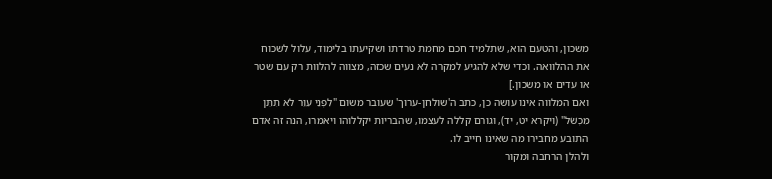משכון, והטעם הוא, שתלמיד חכם מחמת טרדתו ושקיעתו בלימוד, עלול לשכוח את ההלוואה. וכדי שלא להגיע למקרה לא נעים שכזה, מצווה להלוות רק עם שטר או עדים או משכון.]
ואם המלווה אינו עושה כן, כתב ה'שולחן-ערוך' שעובר משום "לִפְנֵי עִוֵּר לֹא תִתֵּן מִכְשֹׁל" (ויקרא יט, יד), וגורם קללה לעצמו, שהבריות יקללוהו ויאמרו, הנה זה אדם התובע מחבירו מה שאינו חייב לו.
ולהלן הרחבה ומקור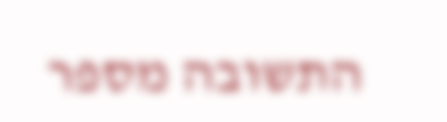התשובה מספר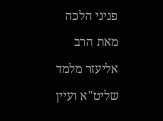פניני הלכה מאת הרב אליעזר מלמד שליט"א ועיין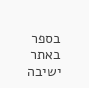בספר באתר ישיבה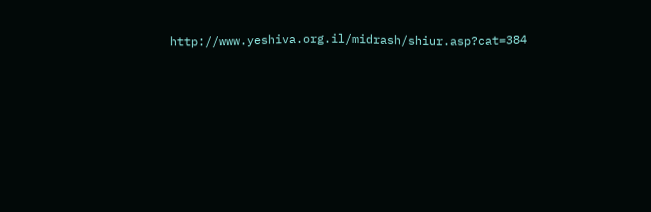http://www.yeshiva.org.il/midrash/shiur.asp?cat=384